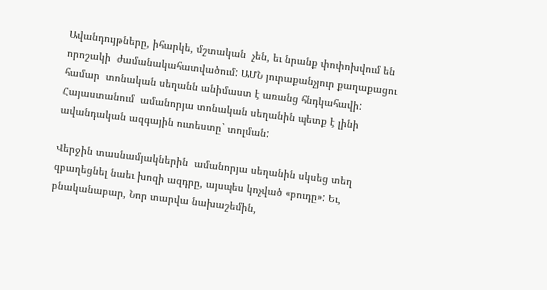Ավանդույթները, իհարկե, մշտական  չեն, եւ նրանք փոփոխվում են որոշակի  ժամանակահատվածում: ԱՄՆ յուրաքանչյուր քաղաքացու համար  տոնական սեղանն անիմաստ է առանց հնդկահավի: Հայաստանում  ամանորյա տոնական սեղանին պետք է լինի ավանդական ազգային ուտեստը` տոլման:

Վերջին տասնամյակներին  ամանորյա սեղանին սկսեց տեղ զբաղեցնել նաեւ խոզի ազդրը, այսպես կոչված «բուդը»: Եւ, բնականաբար, Նոր տարվա նախաշեմին,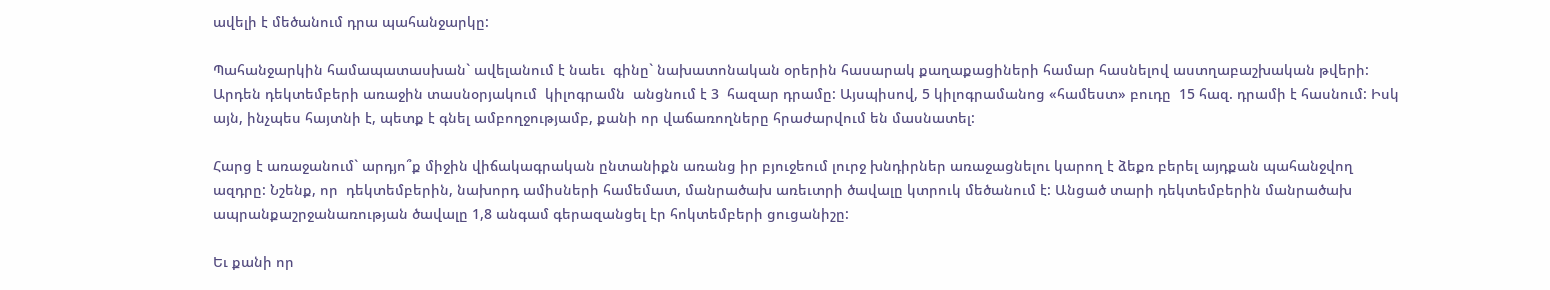ավելի է մեծանում դրա պահանջարկը:

Պահանջարկին համապատասխան` ավելանում է նաեւ  գինը` նախատոնական օրերին հասարակ քաղաքացիների համար հասնելով աստղաբաշխական թվերի: Արդեն դեկտեմբերի առաջին տասնօրյակում  կիլոգրամն  անցնում է 3  հազար դրամը: Այսպիսով, 5 կիլոգրամանոց «համեստ» բուդը  15 հազ. դրամի է հասնում: Իսկ այն, ինչպես հայտնի է, պետք է գնել ամբողջությամբ, քանի որ վաճառողները հրաժարվում են մասնատել:

Հարց է առաջանում` արդյո՞ք միջին վիճակագրական ընտանիքն առանց իր բյուջեում լուրջ խնդիրներ առաջացնելու կարող է ձեքռ բերել այդքան պահանջվող ազդրը: Նշենք, որ  դեկտեմբերին, նախորդ ամիսների համեմատ, մանրածախ առեւտրի ծավալը կտրուկ մեծանում է: Անցած տարի դեկտեմբերին մանրածախ ապրանքաշրջանառության ծավալը 1,8 անգամ գերազանցել էր հոկտեմբերի ցուցանիշը:

Եւ քանի որ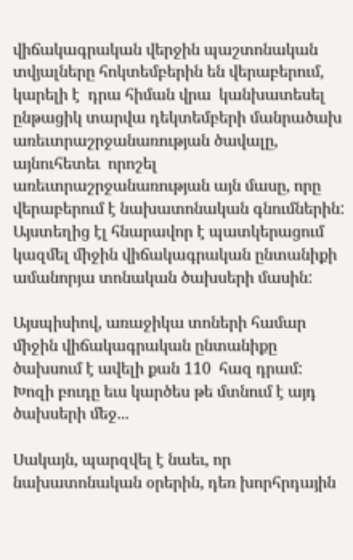վիճակագրական վերջին պաշտոնական տվյալները հոկտեմբերին են վերաբերում, կարելի է  դրա հիման վրա  կանխատեսել  ընթացիկ տարվա դեկտեմբերի մանրածախ առեւտրաշրջանառության ծավալը, այնուհետեւ  որոշել  առեւտրաշրջանառության այն մասը, որը վերաբերում է նախատոնական գնումներին: Այստեղից էլ հնարավոր է պատկերացում կազմել միջին վիճակագրական ընտանիքի ամանորյա տոնական ծախսերի մասին:

Այսպիսիով, առաջիկա տոների համար միջին վիճակագրական ընտանիքը  ծախսում է ավելի քան 110  հազ դրամ:  Խոզի բուդը եւս կարծես թե մտնում է այդ ծախսերի մեջ...

Սակայն, պարզվել է նաեւ, որ նախատոնական օրերին, դեռ խորհրդային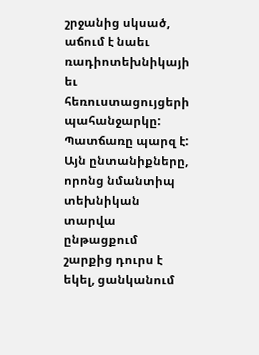շրջանից սկսած, աճում է նաեւ ռադիոտեխնիկայի եւ հեռուստացույցերի պահանջարկը: Պատճառը պարզ է: Այն ընտանիքները,  որոնց նմանտիպ տեխնիկան տարվա ընթացքում շարքից դուրս է եկել, ցանկանում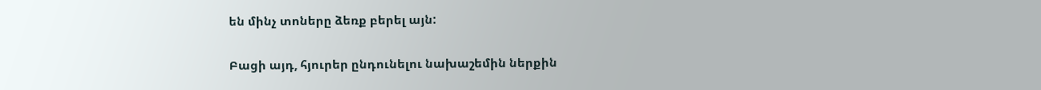են մինչ տոները ձեռք բերել այն:

Բացի այդ, հյուրեր ընդունելու նախաշեմին ներքին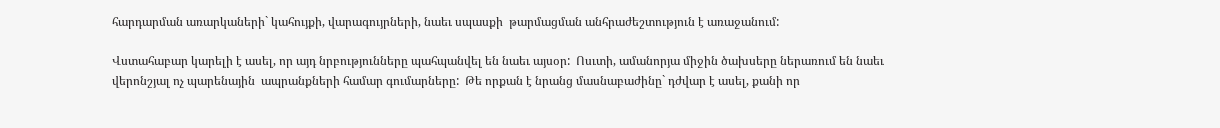հարդարման առարկաների` կահույքի, վարագույրների, նաեւ սպասքի  թարմացման անհրաժեշտություն է առաջանում:

Վստահաբար կարելի է ասել, որ այդ նրբությունները պահպանվել են նաեւ այսօր:  Ոսւտի, ամանորյա միջին ծախսերը ներառում են նաեւ  վերոնշյալ ոչ պարենային  ապրանքների համար գումարները:  Թե որքան է նրանց մասնաբաժինը` դժվար է ասել, քանի որ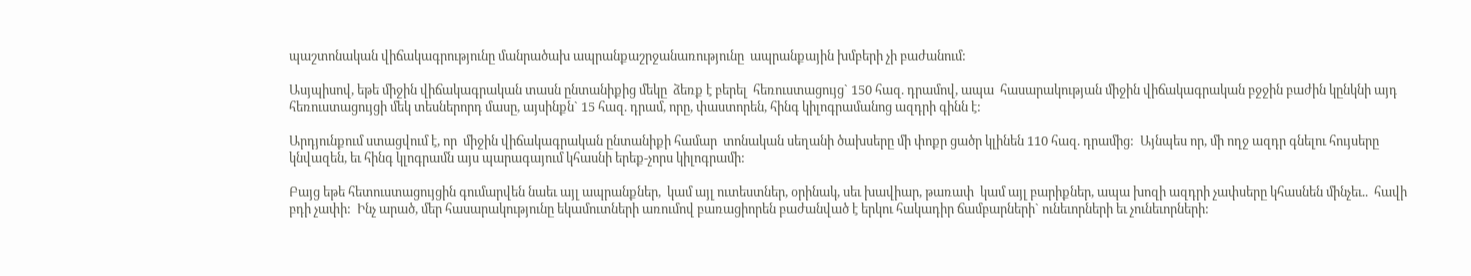պաշտոնական վիճակագրությունը մանրածախ ապրանքաշրջանառությունը  ապրանքային խմբերի չի բաժանում:

Ասյպիսով, եթե միջին վիճակագրական տասն ընտանիքից մեկը  ձեռք է բերել  հեռուստացույց` 150 հազ. դրամով, ապա  հասարակության միջին վիճակագրական բջջին բաժին կընկնի այդ հեռուստացույցի մեկ տեսներորդ մասը, այսինքն` 15 հազ. դրամ, որը, փաստորեն, հինգ կիլոգրամանոց ազդրի գինն է:

Արդյունքում ստացվում է, որ  միջին վիճակագրական ընտանիքի համար  տոնական սեղանի ծախսերը մի փոքր ցածր կլինեն 110 հազ. դրամից:  Այնպես որ, մի ողջ ազդր գնելու հույսերը կնվազեն, եւ հինգ կլոգրամն այս պարագայում կհասնի երեք-չորս կիլոգրամի:

Բայց եթե հետուստացույցին գումարվեն նաեւ այլ ապրանքներ,  կամ այլ ուտեստներ, օրինակ, սեւ խավիար, թառափ  կամ այլ բարիքներ, ապա խոզի ազդրի չափսերը կհասնեն մինչեւ..  հավի բդի չափի:  Ինչ արած, մեր հասարակությունը եկամուտների առումով բառացիորեն բաժանված է երկու հակադիր ճամբարների` ունեւորների եւ չունեւորների: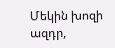Մեկին խոզի ազդր,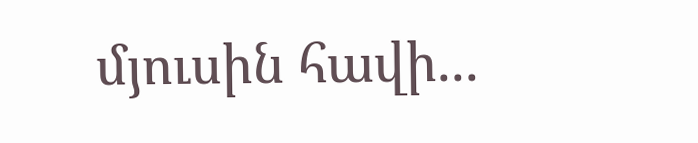մյուսին հավի...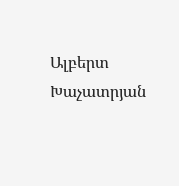Ալբերտ Խաչատրյան